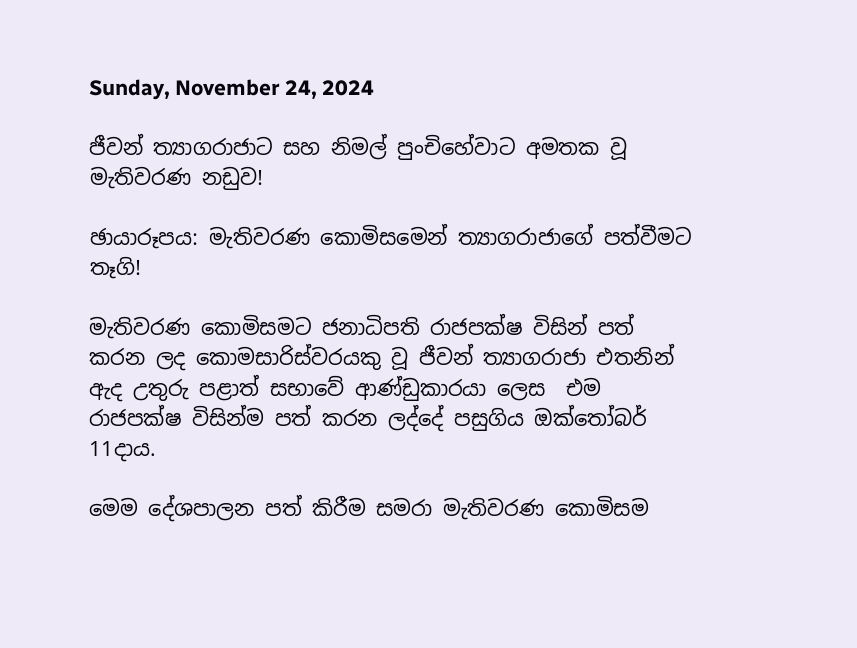Sunday, November 24, 2024

ජීවන් ත්‍යාගරාජාට සහ නිමල් පුංචිහේවාට අමතක වූ මැතිවරණ නඩුව!

ඡායාරූපය‍: මැතිවරණ කොමිසමෙන් ත්‍යාගරාජාගේ පත්වීමට තෑගි!

මැතිවරණ කොමිසමට ජනාධිපති රාජපක්ෂ විසින් පත් කරන ලද කොමසාරිස්වරයකු වූ ජීවන් ත්‍යාගරාජා එතනින් ඇද උතුරු පළාත් සභාවේ ආණ්ඩුකාරයා ලෙස  එම රාජපක්ෂ විසින්ම පත් කරන ලද්දේ පසුගිය ඔක්තෝබර් 11දාය.

මෙම දේශපාලන පත් කිරීම සමරා මැතිවරණ කොමිසම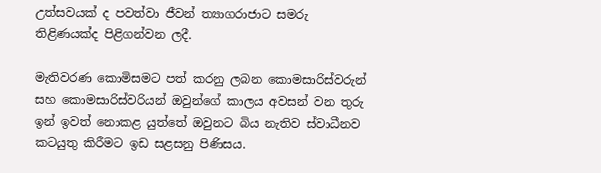උත්සවයක් ද පවත්වා ජීවන් ත්‍යාගරාජාට සමරු තිළිණයක්ද පිළිගන්වන ලදී.

මැතිවරණ කොමිසමට පත් කරනු ලබන කොමසාරිස්වරුන් සහ කොමසාරිස්වරියන් ඔවුන්ගේ කාලය අවසන් වන තුරු ඉන් ඉවත් නොකළ යුත්තේ ඔවුනට බිය නැතිව ස්වාධීනව කටයුතු කිරීමට ඉඩ සළසනු පිණිසය.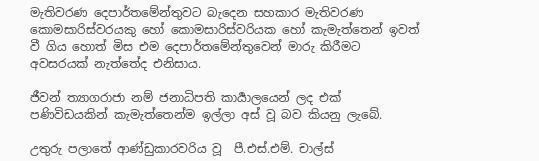මැතිවරණ දෙපාර්තමේන්තුවට බැදෙන සහකාර මැතිවරණ කොමසාරිස්වරයකු හෝ කොමසාරිස්වරියක හෝ කැමැත්තෙන් ඉවත් වී ගිය හොත් මිස එම දෙපාර්තමේන්තුවෙන් මාරු කිරීමට අවසරයක් නැත්තේද එනිසාය.

ජීවන් ත්‍යාගරාජා නම් ජනාධිපති කාර්‍යාලයෙන් ලද එක් පණිවිඩයකින් කැමැත්තෙන්ම ඉල්ලා අස් වූ බව කියනු ලැබේ.

උතුරු පලාතේ ආණ්ඩුකාරවරිය වූ  පී.එස්.එම්. චාල්ස්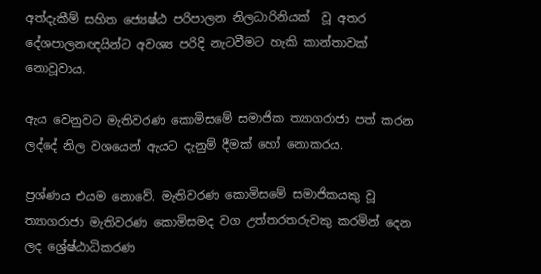අත්දැකීම් සහිත ජ්‍යෙෂ්ඨ පරිපාලන නිලධාරිනියක්  වූ අතර දේශපාලනඥයින්ට අවශ්‍ය පරිදි නැටවීමට හැකි කාන්තාවක් නොවූවාය.

ඇය වෙනුවට මැතිවරණ කොමිසමේ සමාජික ත්‍යාගරාජා පත් කරන ලද්දේ නිල වශයෙන් ඇයට දැනුම් දීමක් හෝ නොකරය.

ප්‍රශ්ණය එයම නොවේ. මැතිවරණ කොමිසමේ සමාජිකයකු වූ ත්‍යාගරාජා මැතිවරණ කොමිසමද වග උත්තරතරුවකු කරමින් දෙන ලද ශ්‍රේෂ්ඨාධිකරණ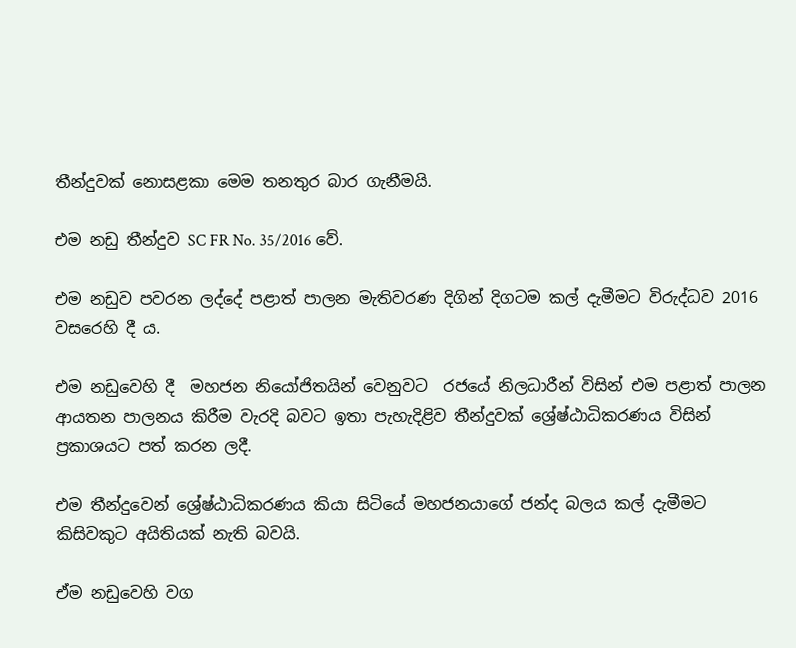තීන්දුවක් නොසළකා මෙම තනතුර බාර ගැනීමයි.

එම නඩු තීන්දුව SC FR No. 35/2016 වේ.

එම නඩුව පවරන ලද්දේ පළාත් පාලන මැතිවරණ දිගින් දිගටම කල් දැමීමට විරුද්ධව 2016 වසරෙහි දී ය.

එම නඩුවෙහි දී  මහජන නියෝජිතයින් වෙනුවට  රජයේ නිලධාරීන් විසින් එම පළාත් පාලන ආයතන පාලනය කිරීම වැරදි බවට ඉතා පැහැදිළිව තීන්දුවක් ශ්‍රේෂ්ඨාධිකරණය විසින් ප්‍රකාශයට පත් කරන ලදී.

එම තීන්දුවෙන් ශ්‍රේෂ්ඨාධිකරණය කියා සිටියේ මහජනයාගේ ජන්ද බලය කල් දැමීමට කිසිවකුට අයිතියක් නැති බවයි.

ඒම නඩුවෙහි වග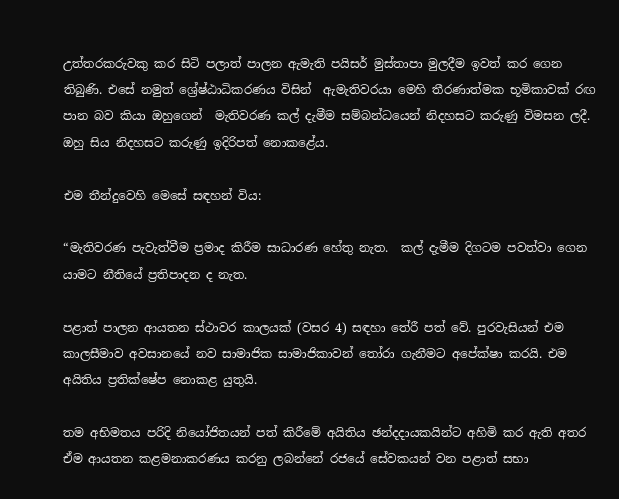උත්තරකරුවකු කර සිටි පලාත් පාලන ඇමැති පයිසර් මුස්තාපා මුලදීම ඉවත් කර ගෙන තිබුණි. එසේ නමුත් ශ්‍රේෂ්ඨාධිකරණය විසින්  ඇමැතිවරයා මෙහි තීරණාත්මක භූමිකාවක් රඟ පාන බව කියා ඔහුගෙන්  මැතිවරණ කල් දැමීම සම්බන්ධයෙන් නිදහසට කරුණු විමසන ලදී. ඔහු සිය නිදහසට කරුණු ඉදිරිපත් නොකළේය.

එම තීන්දුවෙහි මෙසේ සඳහන් විය:

“මැතිවරණ පැවැත්වීම ප්‍රමාද කිරීම සාධාරණ හේතු නැත.  කල් දැමීම දිගටම පවත්වා ගෙන යාමට නීතියේ ප්‍රතිපාදන ද නැත.

පළාත් පාලන ආයතන ස්ථාවර කාලයක් (වසර 4) සඳහා තේරී පත් වේ. පුරවැසියන් එම කාලසීමාව අවසානයේ නව සාමාජික සාමාජිකාවන් තෝරා ගැනීමට අපේක්ෂා කරයි. එම අයිතිය ප්‍රතික්ෂේප නොකළ යුතුයි.

තම අභිමතය පරිදි නියෝජිතයන් පත් කිරීමේ අයිතිය ඡන්දදායකයින්ට අහිමි කර ඇති අතර  ඒම ආයතන කළමනාකරණය කරනු ලබන්නේ රජයේ සේවකයන් වන පළාත් සභා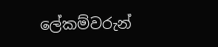ලේකම්වරුන්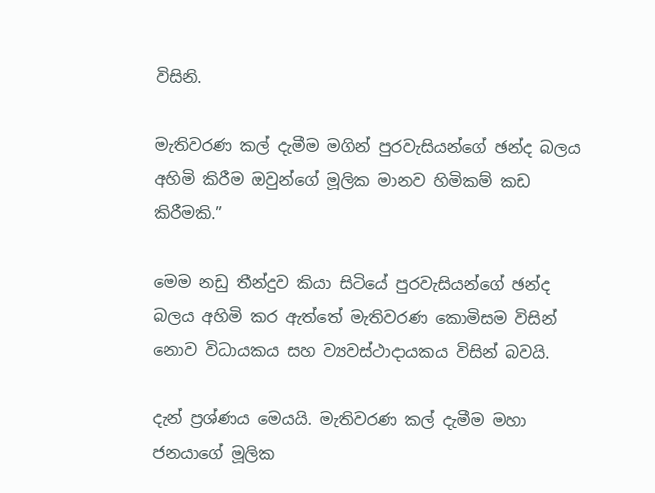විසිනි.

මැතිවරණ කල් දැමීම මගින් පුරවැසියන්ගේ ඡන්ද බලය අහිමි කිරීම ඔවුන්ගේ මූලික මානව හිමිකම් කඩ කිරීමකි.”

මෙම නඩු තීන්දුව කියා සිටියේ පුරවැසියන්ගේ ඡන්ද බලය අහිමි කර ඇත්තේ මැතිවරණ කොමිසම විසින් නොව විධායකය සහ ව්‍යවස්ථාදායකය විසින් බවයි.

දැන් ප්‍රශ්ණය මෙයයි. මැතිවරණ කල් දැමීම මහා ජනයාගේ මූලික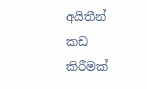අයිතීන් කඩ කිරීමක්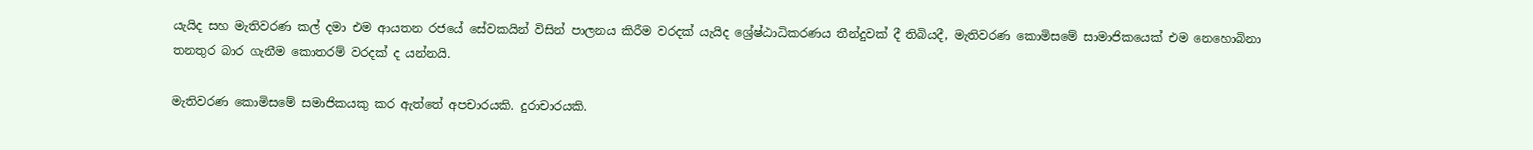යැයිද සහ මැතිවරණ කල් දමා එම ආයතන රජයේ සේවකයින් විසින් පාලනය කිරීම වරදක් යැයිද ශ්‍රේෂ්ඨාධිකරණය තීන්දුවක් දී තිබියදී, මැතිවරණ කොමිසමේ සාමාජිකයෙක් එම නෙහොබිනා තනතුර බාර ගැනීම කොතරම් වරදක් ද යන්නයි.

මැතිවරණ කොමිසමේ සමාජිකයකු කර ඇත්තේ අපචාරයකි. දුරාචාරයකි.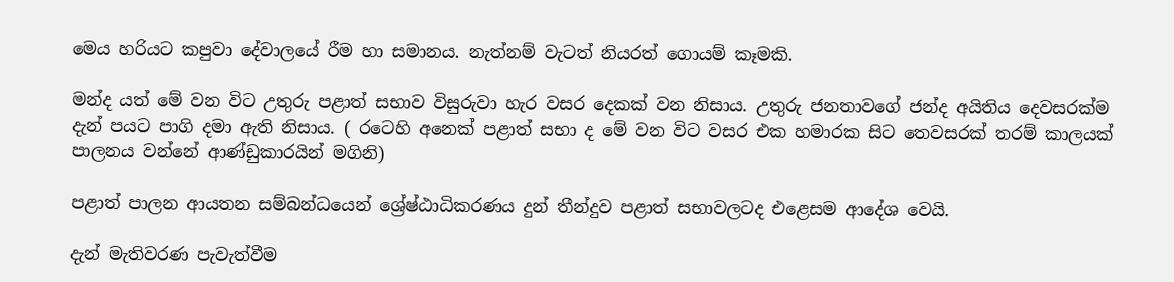මෙය හරියට කපුවා දේවාලයේ රීම හා සමානය. නැත්නම් වැටත් නියරත් ගොයම් කෑමකි.

මන්ද යත් මේ වන විට උතුරු පළාත් සභාව විසුරුවා හැර වසර දෙකක් වන නිසාය. උතුරු ජනතාවගේ ජන්ද අයිතිය දෙවසරක්ම දැන් පයට පාගි දමා ඇති නිසාය. ( රටෙහි අනෙක් පළාත් සභා ද මේ වන විට වසර එක හමාරක සිට තෙවසරක් තරම් කාලයක් පාලනය වන්නේ ආණ්ඩුකාරයින් මගිනි)

පළාත් පාලන ආයතන සම්බන්ධයෙන් ශ්‍රේෂ්ඨාධිකරණය දුන් තීන්දුව පළාත් සභාවලටද එළෙසම ආදේශ වෙයි.

දැන් මැතිවරණ පැවැත්වීම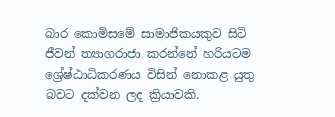බාර කොමිසමේ සාමාජිකයකුව සිටි  ජීවන් ත්‍යාගරාජා කරන්නේ හරියටම ශ්‍රේෂ්ඨාධිකරණය විසින් නොකළ යුතු බවට දක්වන ලද ක්‍රියාවකි.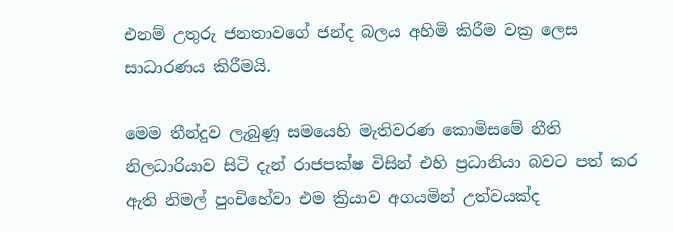එනම් උතුරු ජනතාවගේ ජන්ද බලය අහිමි කිරීම වක්‍ර ලෙස සාධාරණය කිරීමයි.

මෙම තීන්දුව ලැබුණූ සමයෙහි මැතිවරණ කොමිසමේ නීති නිලධාරියාව සිටි දැන් රාජපක්ෂ විසින් එහි ප්‍රධානියා බවට පත් කර ඇති නිමල් පුංචිහේවා එම ක්‍රියාව අගයමින් උත්වයක්ද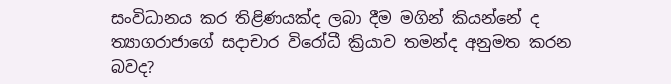සංවිධානය කර තිළිණයක්ද ලබා දීම මගින් කියන්නේ ද ත්‍යාගරාජාගේ සදාචාර විරෝධී ක්‍රියාව තමන්ද අනුමත කරන බවද?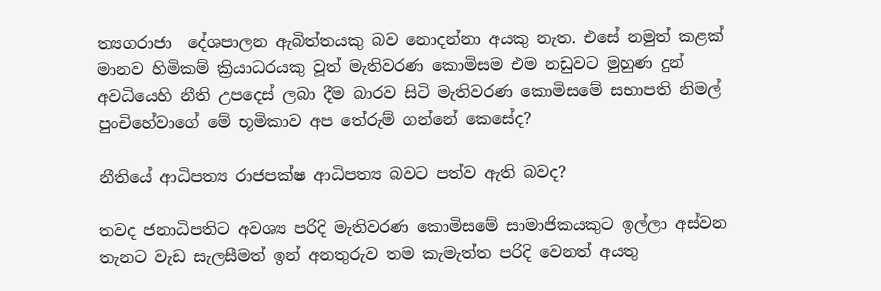ත්‍යගරාජා  දේශපාලන ඇබිත්තයකු බව නොදන්නා අයකු නැත. එසේ නමුත් කළක් මානව හිමිකම් ක්‍රියාධරයකු වූත් මැතිවරණ කොමිසම එම නඩුවට මුහුණ දුන් අවධියෙහි නීති උපදෙස් ලබා දීම බාරව සිටි මැතිවරණ කොමිසමේ සභාපති නිමල් පුංචිහේවාගේ මේ භූමිකාව අප තේරුම් ගන්නේ කෙසේද?

නීතියේ ආධිපත්‍ය රාජපක්ෂ ආධිපත්‍ය බවට පත්ව ඇති බවද?

තවද ජනාධිපතිට අවශ්‍ය පරිදි මැතිවරණ කොමිසමේ සාමාජිකයකුට ඉල්ලා අස්වන තැනට වැඩ සැලසීමත් ඉන් අනතුරුව තම කැමැත්ත පරිදි වෙනත් අයතු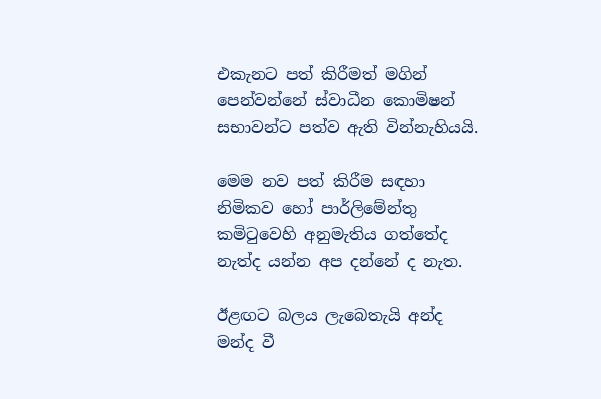එකැනට පත් කිරීමත් මගින් පෙන්වන්නේ ස්වාධීන කොමිෂන් සභාවන්ට පත්ව ඇති වින්නැහියයි.

මෙම නව පත් කිරීම සඳහා නිමිකව හෝ පාර්ලිමේන්තු කමිටුවෙහි අනුමැතිය ගත්තේද නැත්ද යන්න අප දන්නේ ද නැත.

ඊළඟට බලය ලැබෙතැයි අන්ද මන්ද වී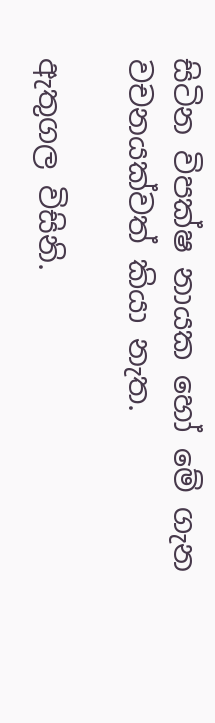සිටින විපක්ෂ නායක හෝ මේ ගැන වචනයක්වත් කියා නැත.

ඇතුගල විසිනි.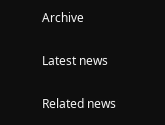Archive

Latest news

Related news